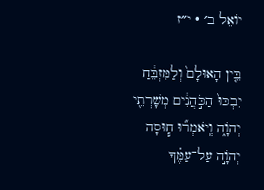יוֹאֵל ב׳ · י״ז

בֵּ֤ין הָאוּלָם֙ וְלַמִּזְבֵּ֔חַ יִבְכּוּ֙ הַכֹּ֣הֲנִ֔ים מְשָׁרְתֵ֖י יְהֹוָ֑ה וְֽיֹאמְר֞וּ ח֧וּסָה יְהֹוָ֣ה עַל־עַמֶּ֗ךָ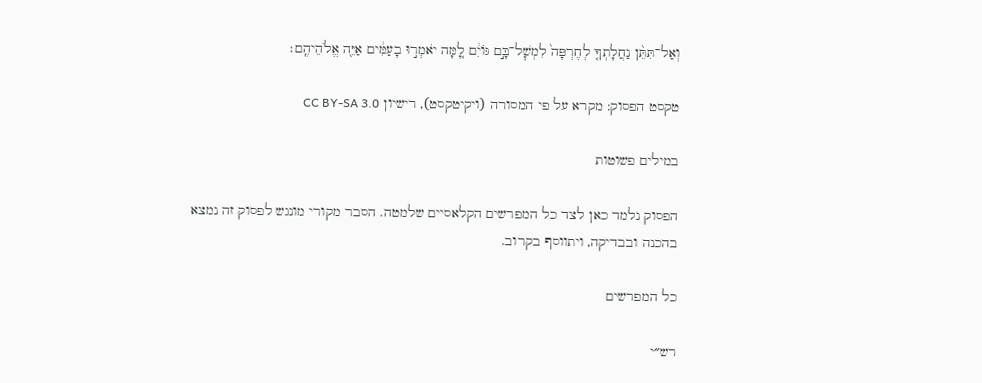וְאַל־תִּתֵּ֨ן נַחֲלָתְךָ֤ לְחֶרְפָּה֙ לִמְשׇׁל־בָּ֣ם גּוֹיִ֔ם לָ֚מָּה יֹאמְר֣וּ בָעַמִּ֔ים אַיֵּ֖ה אֱלֹהֵיהֶֽם׃

טקסט הפסוק: מקרא על פי המסורה (ויקיטקסט), רישיון CC BY-SA 3.0

במילים פשוטות

הפסוק נלמד כאן לצד כל המפרשים הקלאסיים שלמטה. הסבר מקורי מונגש לפסוק זה נמצא בהכנה ובבדיקה, ויתווסף בקרוב.

כל המפרשים

רש״י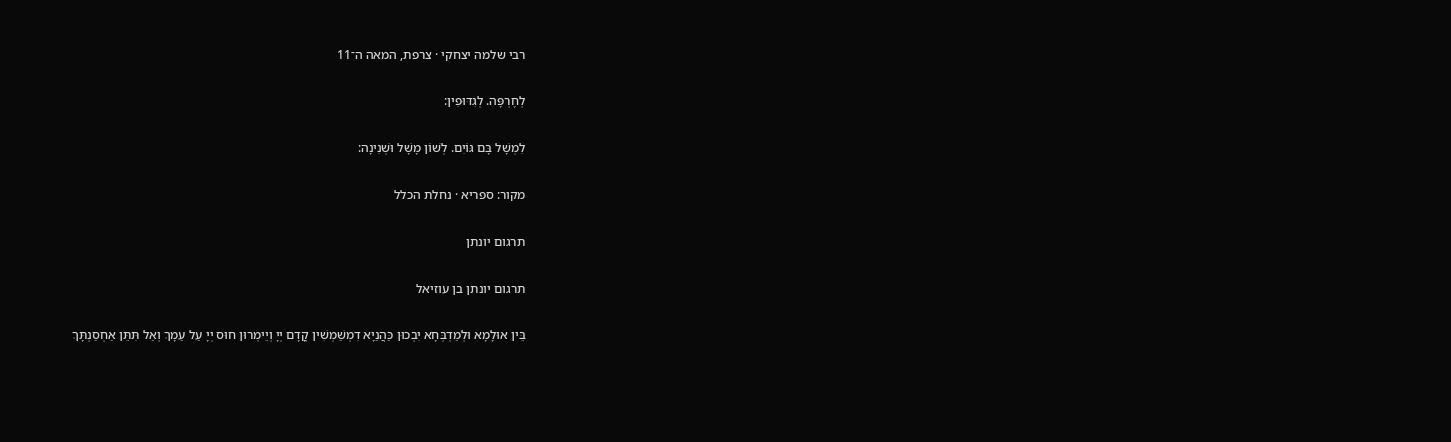רבי שלמה יצחקי · צרפת, המאה ה־11

לְחֶרְפָּה. לְגִדּוּפִין:

לִמְשָׁל בָּם גּוֹיִם. לְשׁוֹן מָשָׁל וּשְׁנִינָה:

מקור: ספריא · נחלת הכלל

תרגום יונתן

תרגום יונתן בן עוזיאל

בֵּין אוּלָמָא וּלְמַדְבְּחָא יִבְכוּן כַּהֲנַיָא דִמְשַׁמְשִׁין קֳדָם יְיָ וְיֵימְרוּן חוּס יְיָ עַל עַמָךְ וְאַל תִּתֵּן אַחְסַנְתָּךְ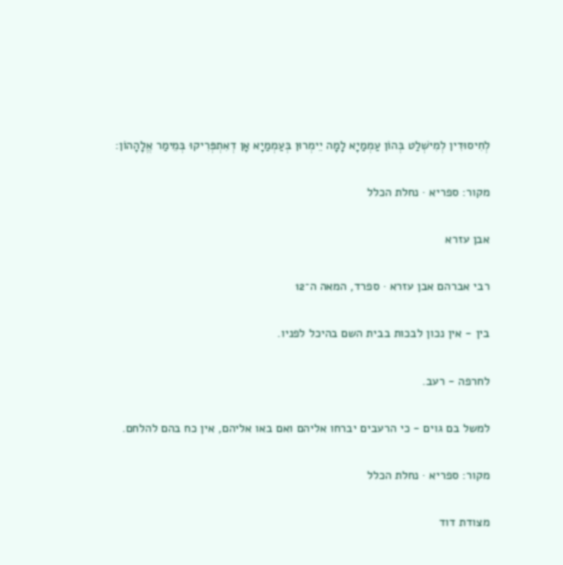לְחִיסוּדִין לְמִישְׁלַט בְּהוֹן עַמְמַיָא לָמָה יֵימְרוּן בְּעַמְמַיָא אָן דְאִתְפְּרִיקוּ בְּמֵימַר אֱלָהָהוֹן:

מקור: ספריא · נחלת הכלל

אבן עזרא

רבי אברהם אבן עזרא · ספרד, המאה ה־12

בין - אין נכון לבכות בבית השם בהיכל לפניו.

לחרפה - רעב.

למשל בם גוים - כי הרעבים יברחו אליהם ואם באו אליהם, אין כח בהם להלחם.

מקור: ספריא · נחלת הכלל

מצודת דוד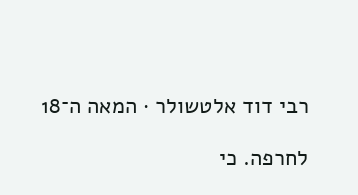רבי דוד אלטשולר · המאה ה־18

לחרפה. כי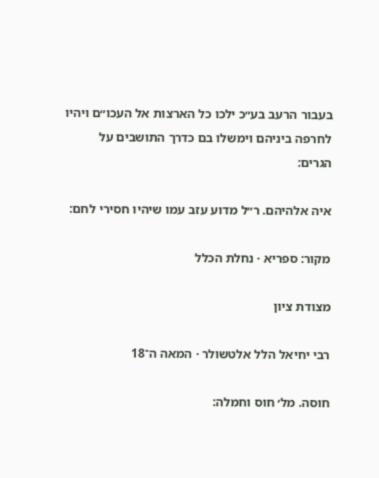בעבור הרעב בע״כ ילכו כל הארצות אל העכו״ם ויהיו לחרפה ביניהם וימשלו בם כדרך התושבים על הגרים:

איה אלהיהם. ר״ל מדוע עזב עמו שיהיו חסירי לחם:

מקור: ספריא · נחלת הכלל

מצודת ציון

רבי יחיאל הלל אלטשולר · המאה ה־18

חוסה. מל׳ חוס וחמלה: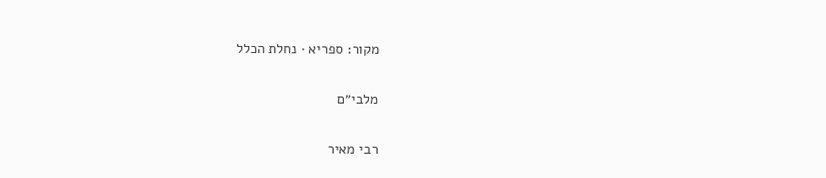מקור: ספריא · נחלת הכלל

מלבי״ם

רבי מאיר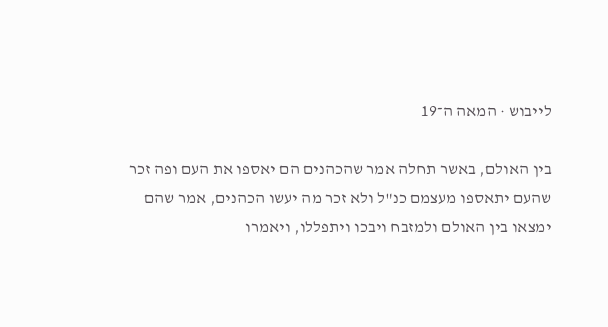לייבוש · המאה ה־19

בין האולם, באשר תחלה אמר שהכהנים הם יאספו את העם ופה זכר שהעם יתאספו מעצמם כנ"ל ולא זכר מה יעשו הכהנים, אמר שהם ימצאו בין האולם ולמזבח ויבכו ויתפללו, ויאמרו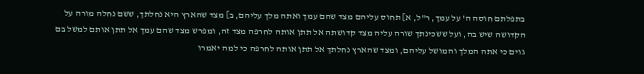בתפלתם חוסה ה' על עמך, ר"ל, א] תחוס עליהם מצד שהם עמך ואתה מלך עליהם, ב] מצד שהארץ היא נחלתך, ששם נחלה מורה על הקדושה שיש בה, ועל ששכינתך שורה עליה מצד קדושתה אל תתן אותה לחרפה מצד זה, ומפרש מצד שהם עמך אל תתן אותם למשל בם גוים כי אתה המלך והמושל עליהם, ומצד שהארץ נחלתך אל תתן אותה לחרפה כי למה יאמרו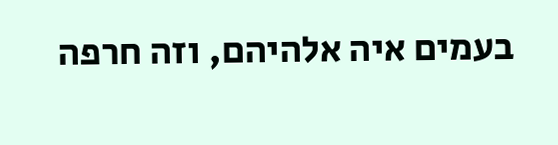בעמים איה אלהיהם, וזה חרפה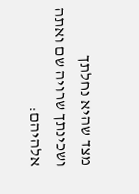מצד שהיא נחלתך ושכינתך שרויה שם ואתה אלהיהם: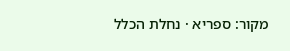מקור: ספריא · נחלת הכלל